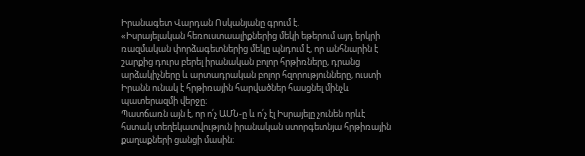Իրանագետ Վարդան Ոսկանյանը գրում է.
«Իսրայելական հեռուստաալիքներից մեկի եթերում այդ երկրի ռազմական փորձագետներից մեկը պնդում է, որ անհնարին է շարքից դուրս բերել իրանական բոլոր հրթիռները, դրանց արձակիչները և արտադրական բոլոր հզորությունները, ուստի Իրանն ունակ է հրթիռային հարվածներ հասցնել մինչև պատերազմի վերջը։
Պատճառն այն է, որ ո՛չ ԱՄՆ-ը և ո՛չ էլ Իսրայելը չունեն որևէ հստակ տեղեկատվություն իրանական ստորգետնյա հրթիռային քաղաքների ցանցի մասին։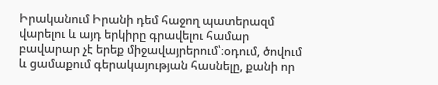Իրականում Իրանի դեմ հաջող պատերազմ վարելու և այդ երկիրը գրավելու համար բավարար չէ երեք միջավայրերում՝։օդում, ծովում և ցամաքում գերակայության հասնելը, քանի որ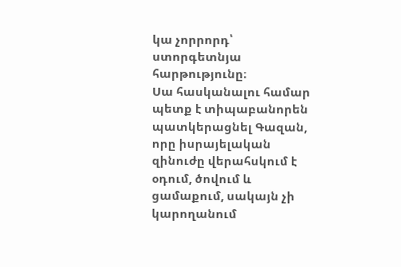կա չորրորդ՝ ստորգետնյա հարթությունը։
Սա հասկանալու համար պետք է տիպաբանորեն պատկերացնել Գազան, որը իսրայելական զինուժը վերահսկում է օդում, ծովում և ցամաքում, սակայն չի կարողանում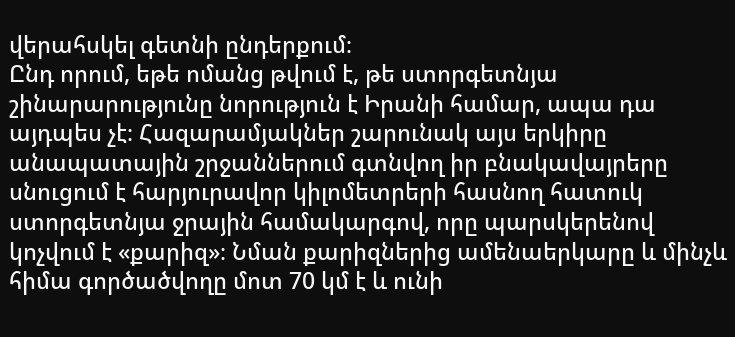վերահսկել գետնի ընդերքում։
Ընդ որում, եթե ոմանց թվում է, թե ստորգետնյա շինարարությունը նորություն է Իրանի համար, ապա դա այդպես չէ։ Հազարամյակներ շարունակ այս երկիրը անապատային շրջաններում գտնվող իր բնակավայրերը սնուցում է հարյուրավոր կիլոմետրերի հասնող հատուկ ստորգետնյա ջրային համակարգով, որը պարսկերենով կոչվում է «քարիզ»։ Նման քարիզներից ամենաերկարը և մինչև հիմա գործածվողը մոտ 70 կմ է և ունի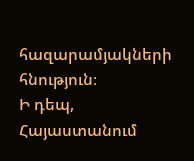հազարամյակների հնություն։
Ի դեպ, Հայաստանում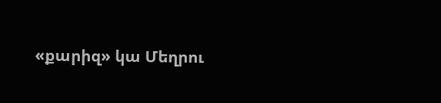«քարիզ» կա Մեղրու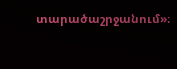տարածաշրջանում»։